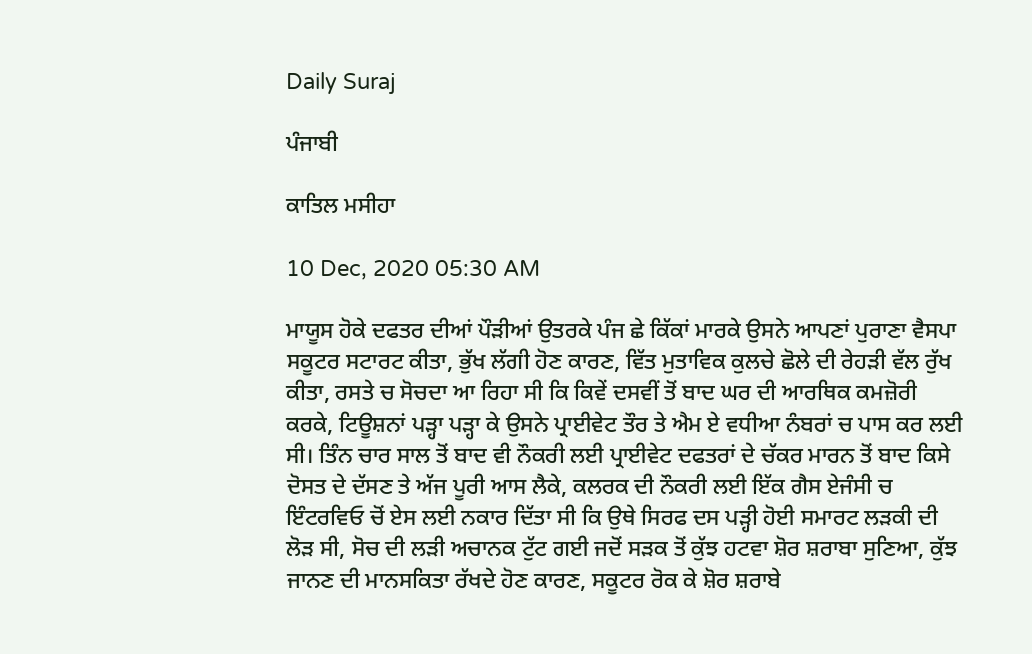Daily Suraj

ਪੰਜਾਬੀ

ਕਾਤਿਲ ਮਸੀਹਾ

10 Dec, 2020 05:30 AM

ਮਾਯੂਸ ਹੋਕੇ ਦਫਤਰ ਦੀਆਂ ਪੌੜੀਆਂ ਉਤਰਕੇ ਪੰਜ ਛੇ ਕਿੱਕਾਂ ਮਾਰਕੇ ਉਸਨੇ ਆਪਣਾਂ ਪੁਰਾਣਾ ਵੈਸਪਾ ਸਕੂਟਰ ਸਟਾਰਟ ਕੀਤਾ, ਭੁੱਖ ਲੱਗੀ ਹੋਣ ਕਾਰਣ, ਵਿੱਤ ਮੁਤਾਵਿਕ ਕੁਲਚੇ ਛੋਲੇ ਦੀ ਰੇਹੜੀ ਵੱਲ ਰੁੱਖ ਕੀਤਾ, ਰਸਤੇ ਚ ਸੋਚਦਾ ਆ ਰਿਹਾ ਸੀ ਕਿ ਕਿਵੇਂ ਦਸਵੀਂ ਤੋਂ ਬਾਦ ਘਰ ਦੀ ਆਰਥਿਕ ਕਮਜ਼ੋਰੀ ਕਰਕੇ, ਟਿਊਸ਼ਨਾਂ ਪੜ੍ਹਾ ਪੜ੍ਹਾ ਕੇ ਉਸਨੇ ਪ੍ਰਾਈਵੇਟ ਤੌਰ ਤੇ ਐਮ ਏ ਵਧੀਆ ਨੰਬਰਾਂ ਚ ਪਾਸ ਕਰ ਲਈ ਸੀ। ਤਿੰਨ ਚਾਰ ਸਾਲ ਤੋਂ ਬਾਦ ਵੀ ਨੌਕਰੀ ਲਈ ਪ੍ਰਾਈਵੇਟ ਦਫਤਰਾਂ ਦੇ ਚੱਕਰ ਮਾਰਨ ਤੋਂ ਬਾਦ ਕਿਸੇ ਦੋਸਤ ਦੇ ਦੱਸਣ ਤੇ ਅੱਜ ਪੂਰੀ ਆਸ ਲੈਕੇ, ਕਲਰਕ ਦੀ ਨੌਕਰੀ ਲਈ ਇੱਕ ਗੈਸ ਏਜੰਸੀ ਚ ਇੰਟਰਵਿਓ ਚੋਂ ਏਸ ਲਈ ਨਕਾਰ ਦਿੱਤਾ ਸੀ ਕਿ ਉਥੇ ਸਿਰਫ ਦਸ ਪੜ੍ਹੀ ਹੋਈ ਸਮਾਰਟ ਲੜਕੀ ਦੀ ਲੋੜ ਸੀ, ਸੋਚ ਦੀ ਲੜੀ ਅਚਾਨਕ ਟੁੱਟ ਗਈ ਜਦੋਂ ਸੜਕ ਤੋਂ ਕੁੱਝ ਹਟਵਾ ਸ਼ੋਰ ਸ਼ਰਾਬਾ ਸੁਣਿਆ, ਕੁੱਝ ਜਾਨਣ ਦੀ ਮਾਨਸਕਿਤਾ ਰੱਖਦੇ ਹੋਣ ਕਾਰਣ, ਸਕੂਟਰ ਰੋਕ ਕੇ ਸ਼ੋਰ ਸ਼ਰਾਬੇ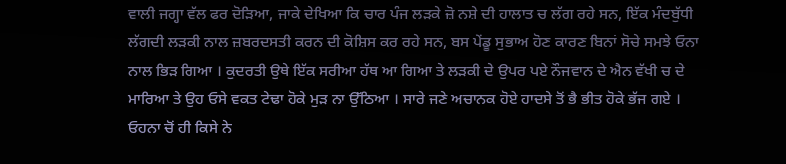ਵਾਲੀ ਜਗ੍ਹਾ ਵੱਲ ਫਰ ਦੋੜਿਆ, ਜਾਕੇ ਦੇਖਿਆ ਕਿ ਚਾਰ ਪੰਜ ਲੜਕੇ ਜ਼ੋ ਨਸ਼ੇ ਦੀ ਹਾਲਾਤ ਚ ਲੱਗ ਰਹੇ ਸਨ, ਇੱਕ ਮੰਦਬੁੱਧੀ ਲੱਗਦੀ ਲੜਕੀ ਨਾਲ ਜ਼ਬਰਦਸਤੀ ਕਰਨ ਦੀ ਕੋਸ਼ਿਸ ਕਰ ਰਹੇ ਸਨ, ਬਸ ਪੇਂਡੂ ਸੁਭਾਅ ਹੋਣ ਕਾਰਣ ਬਿਨਾਂ ਸੋਚੇ ਸਮਝੇ ਓਨਾ ਨਾਲ ਭਿੜ ਗਿਆ । ਕੁਦਰਤੀ ਉਥੇ ਇੱਕ ਸਰੀਆ ਹੱਥ ਆ ਗਿਆ ਤੇ ਲੜਕੀ ਦੇ ਉਪਰ ਪਏ ਨੌਜਵਾਨ ਦੇ ਐਨ ਵੱਖੀ ਚ ਦੇ ਮਾਰਿਆ ਤੇ ਉਹ ਓਸੇ ਵਕਤ ਟੇਢਾ ਹੋਕੇ ਮੁੜ ਨਾ ਉੱਠਿਆ । ਸਾਰੇ ਜਣੇ ਅਚਾਨਕ ਹੋਏ ਹਾਦਸੇ ਤੋਂ ਭੈ ਭੀਤ ਹੋਕੇ ਭੱਜ ਗਏ । ਓਹਨਾ ਚੋਂ ਹੀ ਕਿਸੇ ਨੇ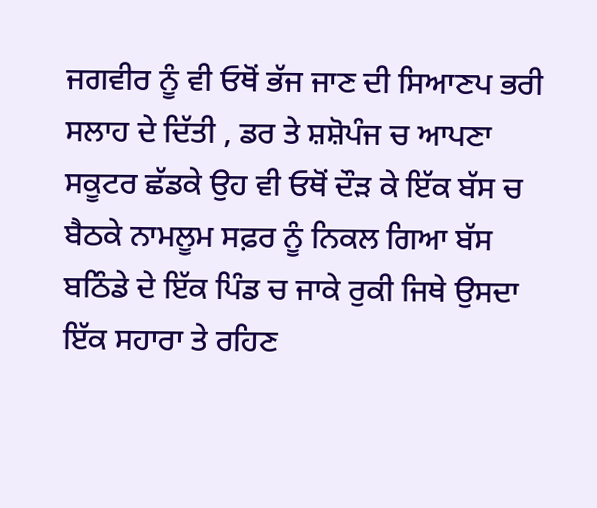ਜਗਵੀਰ ਨੂੰ ਵੀ ਓਥੋਂ ਭੱਜ ਜਾਣ ਦੀ ਸਿਆਣਪ ਭਰੀ ਸਲਾਹ ਦੇ ਦਿੱਤੀ , ਡਰ ਤੇ ਸ਼ਸ਼ੋਪੰਜ ਚ ਆਪਣਾ ਸਕੂਟਰ ਛੱਡਕੇ ਉਹ ਵੀ ਓਥੋਂ ਦੌੜ ਕੇ ਇੱਕ ਬੱਸ ਚ ਬੈਠਕੇ ਨਾਮਲੂਮ ਸਫ਼ਰ ਨੂੰ ਨਿਕਲ ਗਿਆ ਬੱਸ ਬਠਿੰਡੇ ਦੇ ਇੱਕ ਪਿੰਡ ਚ ਜਾਕੇ ਰੁਕੀ ਜਿਥੇ ਉਸਦਾ ਇੱਕ ਸਹਾਰਾ ਤੇ ਰਹਿਣ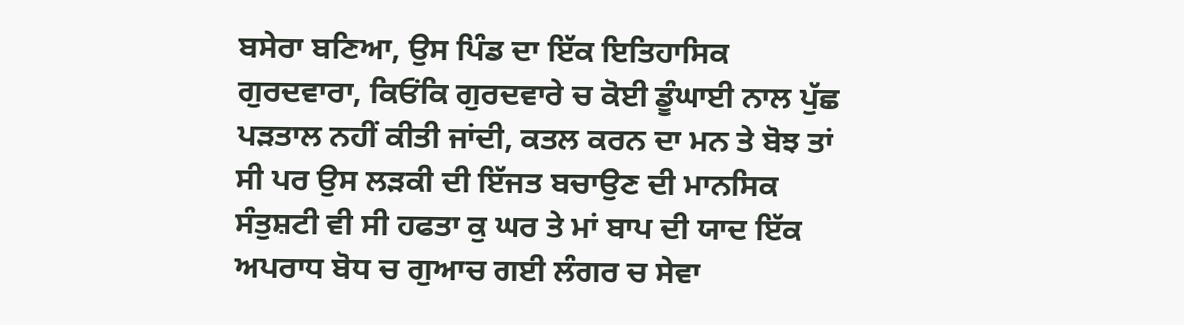ਬਸੇਰਾ ਬਣਿਆ, ਉਸ ਪਿੰਡ ਦਾ ਇੱਕ ਇਤਿਹਾਸਿਕ ਗੁਰਦਵਾਰਾ, ਕਿਓਂਕਿ ਗੁਰਦਵਾਰੇ ਚ ਕੋਈ ਡੂੰਘਾਈ ਨਾਲ ਪੁੱਛ ਪੜਤਾਲ ਨਹੀਂ ਕੀਤੀ ਜਾਂਦੀ, ਕਤਲ ਕਰਨ ਦਾ ਮਨ ਤੇ ਬੋਝ ਤਾਂ ਸੀ ਪਰ ਉਸ ਲੜਕੀ ਦੀ ਇੱਜਤ ਬਚਾਉਣ ਦੀ ਮਾਨਸਿਕ ਸੰਤੁਸ਼ਟੀ ਵੀ ਸੀ ਹਫਤਾ ਕੁ ਘਰ ਤੇ ਮਾਂ ਬਾਪ ਦੀ ਯਾਦ ਇੱਕ ਅਪਰਾਧ ਬੋਧ ਚ ਗੁਆਚ ਗਈ ਲੰਗਰ ਚ ਸੇਵਾ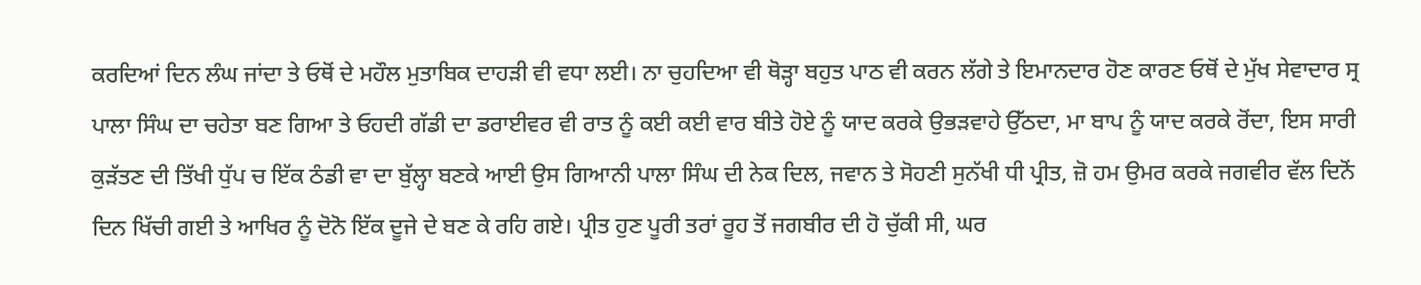ਕਰਦਿਆਂ ਦਿਨ ਲੰਘ ਜਾਂਦਾ ਤੇ ਓਥੋਂ ਦੇ ਮਹੌਲ ਮੁਤਾਬਿਕ ਦਾਹੜੀ ਵੀ ਵਧਾ ਲਈ। ਨਾ ਚੁਹਦਿਆ ਵੀ ਥੋੜ੍ਹਾ ਬਹੁਤ ਪਾਠ ਵੀ ਕਰਨ ਲੱਗੇ ਤੇ ਇਮਾਨਦਾਰ ਹੋਣ ਕਾਰਣ ਓਥੋਂ ਦੇ ਮੁੱਖ ਸੇਵਾਦਾਰ ਸ੍ਰ ਪਾਲਾ ਸਿੰਘ ਦਾ ਚਹੇਤਾ ਬਣ ਗਿਆ ਤੇ ਓਹਦੀ ਗੱਡੀ ਦਾ ਡਰਾਈਵਰ ਵੀ ਰਾਤ ਨੂੰ ਕਈ ਕਈ ਵਾਰ ਬੀਤੇ ਹੋਏ ਨੂੰ ਯਾਦ ਕਰਕੇ ਉਭੜਵਾਹੇ ਉੱਠਦਾ, ਮਾ ਬਾਪ ਨੂੰ ਯਾਦ ਕਰਕੇ ਰੋਂਦਾ, ਇਸ ਸਾਰੀ ਕੁੜੱਤਣ ਦੀ ਤਿੱਖੀ ਧੁੱਪ ਚ ਇੱਕ ਠੰਡੀ ਵਾ ਦਾ ਬੁੱਲ੍ਹਾ ਬਣਕੇ ਆਈ ਉਸ ਗਿਆਨੀ ਪਾਲਾ ਸਿੰਘ ਦੀ ਨੇਕ ਦਿਲ, ਜਵਾਨ ਤੇ ਸੋਹਣੀ ਸੁਨੱਖੀ ਧੀ ਪ੍ਰੀਤ, ਜ਼ੋ ਹਮ ਉਮਰ ਕਰਕੇ ਜਗਵੀਰ ਵੱਲ ਦਿਨੋਂ ਦਿਨ ਖਿੱਚੀ ਗਈ ਤੇ ਆਖਿਰ ਨੂੰ ਦੋਨੋ ਇੱਕ ਦੂਜੇ ਦੇ ਬਣ ਕੇ ਰਹਿ ਗਏ। ਪ੍ਰੀਤ ਹੁਣ ਪੂਰੀ ਤਰਾਂ ਰੂਹ ਤੋਂ ਜਗਬੀਰ ਦੀ ਹੋ ਚੁੱਕੀ ਸੀ, ਘਰ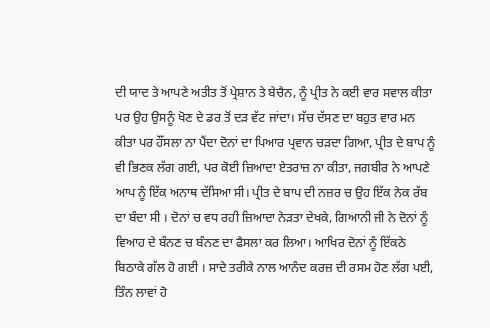ਦੀ ਯਾਦ ਤੇ ਆਪਣੇ ਅਤੀਤ ਤੋਂ ਪ੍ਰੇਸ਼ਾਨ ਤੇ ਬੇਚੈਨ, ਨੂੰ ਪ੍ਰੀਤ ਨੇ ਕਈ ਵਾਰ ਸਵਾਲ ਕੀਤਾ ਪਰ ਉਹ ਉਸਨੂੰ ਖੋਣ ਦੇ ਡਰ ਤੋਂ ਦੜ ਵੱਟ ਜਾਂਦਾ। ਸੱਚ ਦੱਸਣ ਦਾ ਬਹੁਤ ਵਾਰ ਮਨ ਕੀਤਾ ਪਰ ਹੌਂਸਲਾ ਨਾ ਪੈਂਦਾ ਦੋਨਾਂ ਦਾ ਪਿਆਰ ਪ੍ਰਵਾਨ ਚੜਦਾ ਗਿਆ, ਪ੍ਰੀਤ ਦੇ ਬਾਪ ਨੂੰ ਵੀ ਭਿਣਕ ਲੱਗ ਗਈ, ਪਰ ਕੋਈ ਜ਼ਿਆਦਾ ਏਤਰਾਜ਼ ਨਾ ਕੀਤਾ, ਜਗਬੀਰ ਨੇ ਆਪਣੇ ਆਪ ਨੂੰ ਇੱਕ ਅਨਾਥ ਦੱਸਿਆ ਸੀ। ਪ੍ਰੀਤ ਦੇ ਬਾਪ ਦੀ ਨਜ਼ਰ ਚ ਉਹ ਇੱਕ ਨੇਕ ਰੱਬ ਦਾ ਬੰਦਾ ਸੀ । ਦੋਨਾਂ ਚ ਵਧ ਰਹੀ ਜ਼ਿਆਦਾ ਨੇੜਤਾ ਦੇਖਕੇ, ਗਿਆਨੀ ਜੀ ਨੇ ਦੋਨਾਂ ਨੂੰ ਵਿਆਹ ਦੇ ਬੰਨਣ ਚ ਬੰਨਣ ਦਾ ਫੈਸਲਾ ਕਰ ਲਿਆ। ਆਖਿਰ ਦੋਨਾਂ ਨੂੰ ਇੱਕਠੇ ਬਿਠਾਕੇ ਗੱਲ ਹੋ ਗਈ । ਸਾਦੇ ਤਰੀਕੇ ਨਾਲ ਆਨੰਦ ਕਰਜ਼ ਦੀ ਰਸਮ ਹੋਣ ਲੱਗ ਪਈ, ਤਿੰਨ ਲਾਵਾਂ ਹੋ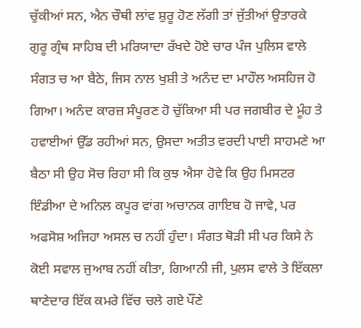ਚੁੱਕੀਆਂ ਸਨ, ਐਨ ਚੌਥੀ ਲਾਂਵ ਸ਼ੁਰੂ ਹੋਣ ਲੱਗੀ ਤਾਂ ਜੁੱਤੀਆਂ ਉਤਾਰਕੇ ਗੁਰੂ ਗ੍ਰੰਥ ਸਾਹਿਬ ਦੀ ਮਰਿਯਾਦਾ ਰੱਖਦੇ ਹੋਏ ਚਾਰ ਪੰਜ ਪੁਲਿਸ ਵਾਲੇ ਸੰਗਤ ਚ ਆ ਬੈਠੇ, ਜਿਸ ਨਾਲ ਖੁਸ਼ੀ ਤੇ ਅਨੰਦ ਦਾ ਮਾਹੌਲ ਅਸਹਿਜ ਹੋ ਗਿਆ। ਅਨੰਦ ਕਾਰਜ਼ ਸੰਪੂਰਣ ਹੋ ਚੁੱਕਿਆ ਸੀ ਪਰ ਜਗਬੀਰ ਦੇ ਮੂੰਹ ਤੇ ਹਵਾਈਆਂ ਉੱਡ ਰਹੀਆਂ ਸਨ, ਉਸਦਾ ਅਤੀਤ ਵਰਦੀ ਪਾਈ ਸਾਹਮਣੇ ਆ ਬੈਠਾ ਸੀ ਉਹ ਸੋਚ ਰਿਹਾ ਸੀ ਕਿ ਕੁਝ ਐਸਾ ਹੋਵੇ ਕਿ ਉਹ ਮਿਸਟਰ ਇੰਡੀਆ ਦੇ ਅਨਿਲ ਕਪੂਰ ਵਾਂਗ ਅਚਾਨਕ ਗਾਇਬ ਹੋ ਜਾਵੇ, ਪਰ ਅਫਸੋਸ਼ ਅਜਿਹਾ ਅਸਲ ਚ ਨਹੀਂ ਹੁੰਦਾ। ਸੰਗਤ ਥੋੜੀ ਸੀ ਪਰ ਕਿਸੇ ਨੇ ਕੋਈ ਸਵਾਲ ਜੁਆਬ ਨਹੀਂ ਕੀਤਾ, ਗਿਆਨੀ ਜੀ, ਪੁਲਸ ਵਾਲੇ ਤੇ ਇੱਕਲਾ ਥਾਣੇਦਾਰ ਇੱਕ ਕਮਰੇ ਵਿੱਚ ਚਲੇ ਗਏ ਪੌਂਣੇ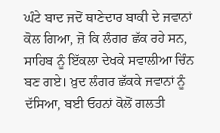ਘੰਟੇ ਬਾਦ ਜਦੋਂ ਥਾਣੇਦਾਰ ਬਾਕੀ ਦੇ ਜਵਾਨਾਂ ਕੋਲ ਗਿਆ, ਜ਼ੋ ਕਿ ਲੰਗਰ ਛੱਕ ਰਹੇ ਸਨ, ਸਾਹਿਬ ਨੂੰ ਇੱਕਲਾ ਦੇਖਕੇ ਸਵਾਲੀਆ ਚਿੰਨ ਬਣ ਗਏ। ਖ਼ੁਦ ਲੰਗਰ ਛੱਕਕੇ ਜਵਾਨਾਂ ਨੂੰ ਦੱਸਿਆ, ਬਈ ਓਹਨਾਂ ਕੋਲੋਂ ਗਲਤੀ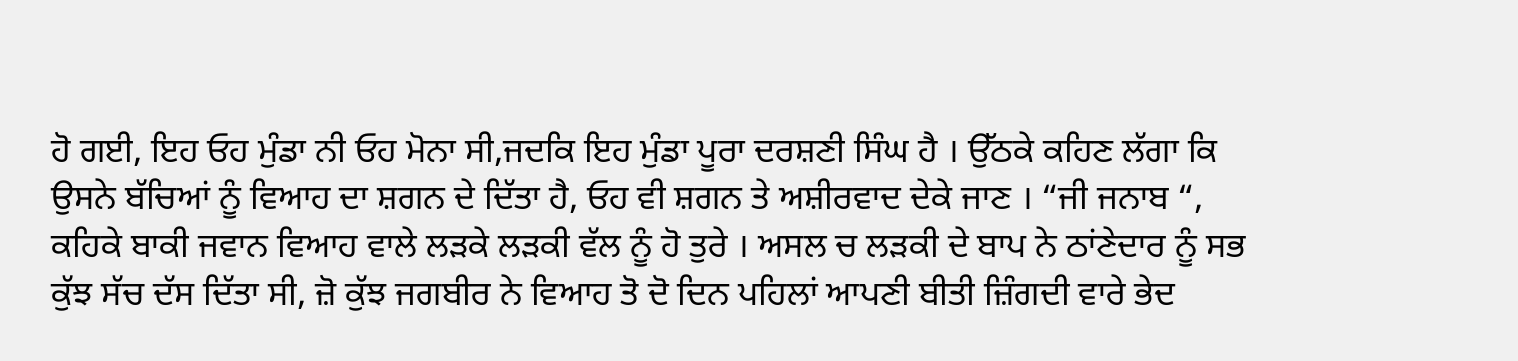ਹੋ ਗਈ, ਇਹ ਓਹ ਮੁੰਡਾ ਨੀ ਓਹ ਮੋਨਾ ਸੀ,ਜਦਕਿ ਇਹ ਮੁੰਡਾ ਪੂਰਾ ਦਰਸ਼ਣੀ ਸਿੰਘ ਹੈ । ਉੱਠਕੇ ਕਹਿਣ ਲੱਗਾ ਕਿ ਉਸਨੇ ਬੱਚਿਆਂ ਨੂੰ ਵਿਆਹ ਦਾ ਸ਼ਗਨ ਦੇ ਦਿੱਤਾ ਹੈ, ਓਹ ਵੀ ਸ਼ਗਨ ਤੇ ਅਸ਼ੀਰਵਾਦ ਦੇਕੇ ਜਾਣ । “ਜੀ ਜਨਾਬ “, ਕਹਿਕੇ ਬਾਕੀ ਜਵਾਨ ਵਿਆਹ ਵਾਲੇ ਲੜਕੇ ਲੜਕੀ ਵੱਲ ਨੂੰ ਹੋ ਤੁਰੇ । ਅਸਲ ਚ ਲੜਕੀ ਦੇ ਬਾਪ ਨੇ ਠਾਂਣੇਦਾਰ ਨੂੰ ਸਭ ਕੁੱਝ ਸੱਚ ਦੱਸ ਦਿੱਤਾ ਸੀ, ਜ਼ੋ ਕੁੱਝ ਜਗਬੀਰ ਨੇ ਵਿਆਹ ਤੋ ਦੋ ਦਿਨ ਪਹਿਲਾਂ ਆਪਣੀ ਬੀਤੀ ਜ਼ਿੰਗਦੀ ਵਾਰੇ ਭੇਦ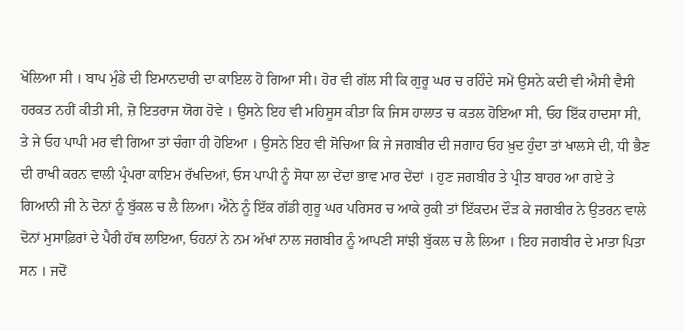ਖੋਲਿਆ ਸੀ । ਬਾਪ ਮੁੰਡੇ ਦੀ ਇਮਾਨਦਾਰੀ ਦਾ ਕਾਇਲ ਹੋ ਗਿਆ ਸੀ। ਹੋਰ ਵੀ ਗੱਲ ਸੀ ਕਿ ਗੁਰੂ ਘਰ ਚ ਰਹਿੰਦੇ ਸਮੇਂ ਉਸਨੇ ਕਦੀ ਵੀ ਐਸੀ ਵੈਸੀ ਹਰਕਤ ਨਹੀਂ ਕੀਤੀ ਸੀ, ਜ਼ੋ ਇਤਰਾਜ ਯੋਗ ਹੋਵੇ । ਉਸਨੇ ਇਹ ਵੀ ਮਹਿਸੂਸ ਕੀਤਾ ਕਿ ਜਿਸ ਹਾਲਾਤ ਚ ਕਤਲ ਹੋਇਆ ਸੀ, ਓਹ ਇੱਕ ਹਾਦਸਾ ਸੀ, ਤੇ ਜੇ ਓਹ ਪਾਪੀ ਮਰ ਵੀ ਗਿਆ ਤਾਂ ਚੰਗਾ ਹੀ ਹੋਇਆ । ਉਸਨੇ ਇਹ ਵੀ ਸੋਚਿਆ ਕਿ ਜੇ ਜਗਬੀਰ ਦੀ ਜਗਾਹ ਓਹ ਖ਼ੁਦ ਹੁੰਦਾ ਤਾਂ ਖਾਲਸੇ ਦੀ, ਧੀ ਭੈਣ ਦੀ ਰਾਖੀ ਕਰਨ ਵਾਲੀ ਪ੍ਰੰਪਰਾ ਕਾਇਮ ਰੱਖਦਿਆਂ, ਓਸ ਪਾਪੀ ਨੂੰ ਸੋਧਾ ਲਾ ਦੇਂਦਾਂ ਭਾਵ ਮਾਰ ਦੇਂਦਾਂ । ਹੁਣ ਜਗਬੀਰ ਤੇ ਪ੍ਰੀਤ ਬਾਹਰ ਆ ਗਏ ਤੇ ਗਿਆਨੀ ਜੀ ਨੇ ਦੋਨਾਂ ਨੂੰ ਬੁੱਕਲ ਚ ਲੈ ਲਿਆ। ਐਨੇ ਨੂੰ ਇੱਕ ਗੱਡੀ ਗੁਰੂ ਘਰ ਪਰਿਸਰ ਚ ਆਕੇ ਰੁਕੀ ਤਾਂ ਇੱਕਦਮ ਦੌੜ ਕੇ ਜਗਬੀਰ ਨੇ ਉਤਰਨ ਵਾਲੇ ਦੋਨਾਂ ਮੁਸਾਫ਼ਿਰਾਂ ਦੇ ਪੈਰੀ ਹੱਥ ਲਾਇਆ, ਓਹਨਾਂ ਨੇ ਨਮ ਅੱਖਾਂ ਨਾਲ ਜਗਬੀਰ ਨੂੰ ਆਪਣੀ ਸਾਂਝੀ ਬੁੱਕਲ ਚ ਲੈ ਲਿਆ । ਇਹ ਜਗਬੀਰ ਦੇ ਮਾਤਾ ਪਿਤਾ ਸਨ । ਜਦੋਂ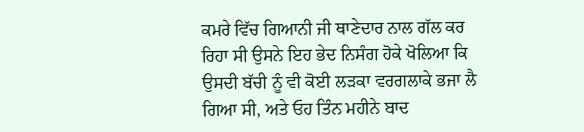ਕਮਰੇ ਵਿੱਚ ਗਿਆਨੀ ਜੀ ਥਾਣੇਦਾਰ ਨਾਲ ਗੱਲ ਕਰ ਰਿਹਾ ਸੀ ਉਸਨੇ ਇਹ ਭੇਦ ਨਿਸੰਗ ਹੋਕੇ ਖੋਲਿਆ ਕਿ ਉਸਦੀ ਬੱਚੀ ਨੂੰ ਵੀ ਕੋਈ ਲੜਕਾ ਵਰਗਲਾਕੇ ਭਜਾ ਲੈ ਗਿਆ ਸੀ, ਅਤੇ ਓਹ ਤਿੰਨ ਮਹੀਨੇ ਬਾਦ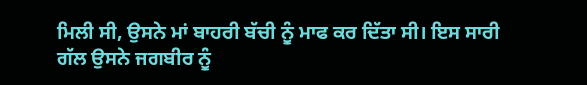ਮਿਲੀ ਸੀ, ਉਸਨੇ ਮਾਂ ਬਾਹਰੀ ਬੱਚੀ ਨੂੰ ਮਾਫ ਕਰ ਦਿੱਤਾ ਸੀ। ਇਸ ਸਾਰੀ ਗੱਲ ਉਸਨੇ ਜਗਬੀਰ ਨੂੰ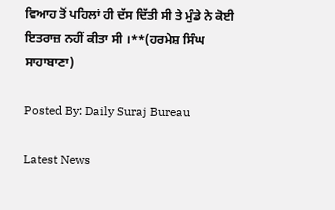ਵਿਆਹ ਤੋਂ ਪਹਿਲਾਂ ਹੀ ਦੱਸ ਦਿੱਤੀ ਸੀ ਤੇ ਮੁੰਡੇ ਨੇ ਕੋਈ ਇਤਰਾਜ਼ ਨਹੀਂ ਕੀਤਾ ਸੀ ।**(ਹਰਮੇਸ਼ ਸਿੰਘ ਸਾਹਾਬਾਣਾ)

Posted By: Daily Suraj Bureau

Latest News